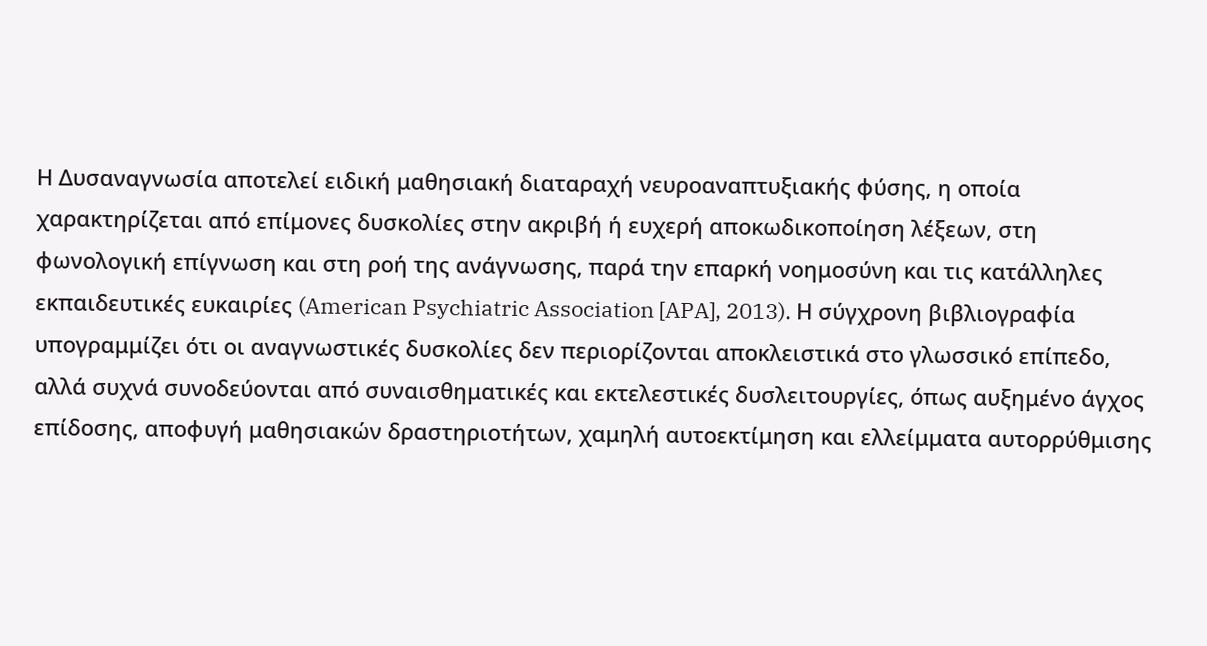Η Δυσαναγνωσία αποτελεί ειδική μαθησιακή διαταραχή νευροαναπτυξιακής φύσης, η οποία χαρακτηρίζεται από επίμονες δυσκολίες στην ακριβή ή ευχερή αποκωδικοποίηση λέξεων, στη φωνολογική επίγνωση και στη ροή της ανάγνωσης, παρά την επαρκή νοημοσύνη και τις κατάλληλες εκπαιδευτικές ευκαιρίες (American Psychiatric Association [APA], 2013). Η σύγχρονη βιβλιογραφία υπογραμμίζει ότι οι αναγνωστικές δυσκολίες δεν περιορίζονται αποκλειστικά στο γλωσσικό επίπεδο, αλλά συχνά συνοδεύονται από συναισθηματικές και εκτελεστικές δυσλειτουργίες, όπως αυξημένο άγχος επίδοσης, αποφυγή μαθησιακών δραστηριοτήτων, χαμηλή αυτοεκτίμηση και ελλείμματα αυτορρύθμισης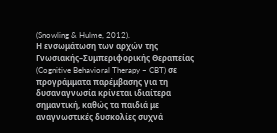(Snowling & Hulme, 2012).
Η ενσωμάτωση των αρχών της Γνωσιακής–Συμπεριφορικής Θεραπείας (Cognitive Behavioral Therapy – CBT) σε προγράμματα παρέμβασης για τη δυσαναγνωσία κρίνεται ιδιαίτερα σημαντική, καθώς τα παιδιά με αναγνωστικές δυσκολίες συχνά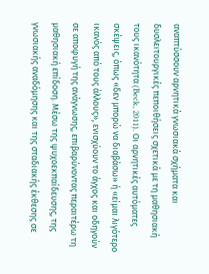αναπτύσσουν αρνητικά γνωσιακά σχήματα και δυσλειτουργικές πεποιθήσεις σχετικά με τη μαθησιακή τους ικανότητα (Beck, 2011). Οι αρνητικές αυτόματες σκέψεις, όπως «δεν μπορώ να διαβάσω» ή «είμαι λιγότερο ικανός από τους άλλους», ενισχύουν το άγχος και οδηγούν σε αποφυγή της ανάγνωσης, επιβαρύνοντας περαιτέρω τη μαθησιακή επίδοση. Μέσω της ψυχοεκπαίδευσης, της γνωσιακής αναδόμησης και της σταδιακής έκθεσης σε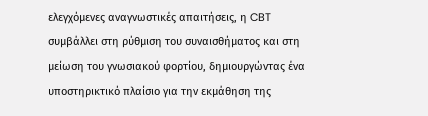ελεγχόμενες αναγνωστικές απαιτήσεις, η CBT συμβάλλει στη ρύθμιση του συναισθήματος και στη μείωση του γνωσιακού φορτίου, δημιουργώντας ένα υποστηρικτικό πλαίσιο για την εκμάθηση της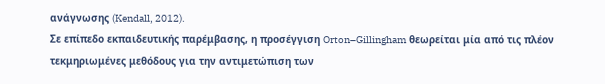ανάγνωσης (Kendall, 2012).
Σε επίπεδο εκπαιδευτικής παρέμβασης, η προσέγγιση Orton–Gillingham θεωρείται μία από τις πλέον τεκμηριωμένες μεθόδους για την αντιμετώπιση των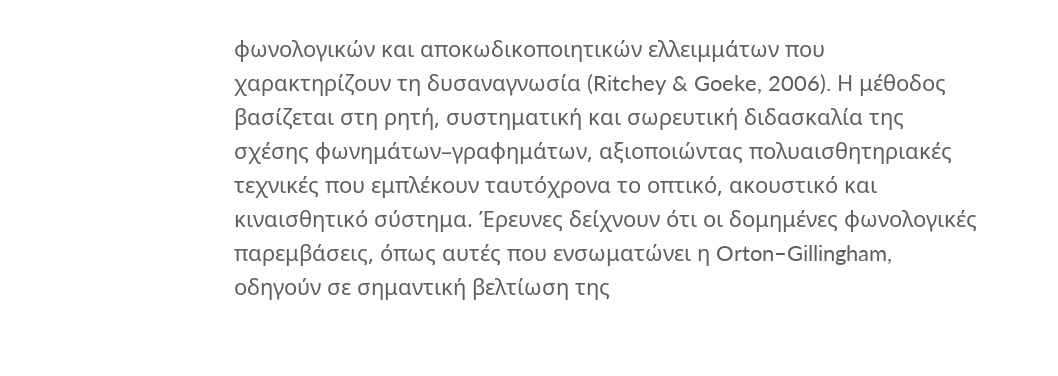φωνολογικών και αποκωδικοποιητικών ελλειμμάτων που χαρακτηρίζουν τη δυσαναγνωσία (Ritchey & Goeke, 2006). Η μέθοδος βασίζεται στη ρητή, συστηματική και σωρευτική διδασκαλία της σχέσης φωνημάτων–γραφημάτων, αξιοποιώντας πολυαισθητηριακές τεχνικές που εμπλέκουν ταυτόχρονα το οπτικό, ακουστικό και κιναισθητικό σύστημα. Έρευνες δείχνουν ότι οι δομημένες φωνολογικές παρεμβάσεις, όπως αυτές που ενσωματώνει η Orton–Gillingham, οδηγούν σε σημαντική βελτίωση της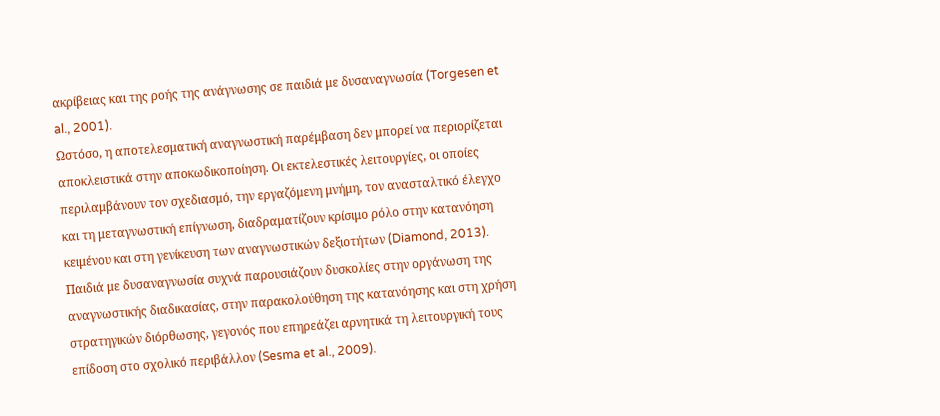ακρίβειας και της ροής της ανάγνωσης σε παιδιά με δυσαναγνωσία (Torgesen et al., 2001).
Ωστόσο, η αποτελεσματική αναγνωστική παρέμβαση δεν μπορεί να περιορίζεται αποκλειστικά στην αποκωδικοποίηση. Οι εκτελεστικές λειτουργίες, οι οποίες περιλαμβάνουν τον σχεδιασμό, την εργαζόμενη μνήμη, τον ανασταλτικό έλεγχο και τη μεταγνωστική επίγνωση, διαδραματίζουν κρίσιμο ρόλο στην κατανόηση κειμένου και στη γενίκευση των αναγνωστικών δεξιοτήτων (Diamond, 2013). Παιδιά με δυσαναγνωσία συχνά παρουσιάζουν δυσκολίες στην οργάνωση της αναγνωστικής διαδικασίας, στην παρακολούθηση της κατανόησης και στη χρήση στρατηγικών διόρθωσης, γεγονός που επηρεάζει αρνητικά τη λειτουργική τους επίδοση στο σχολικό περιβάλλον (Sesma et al., 2009).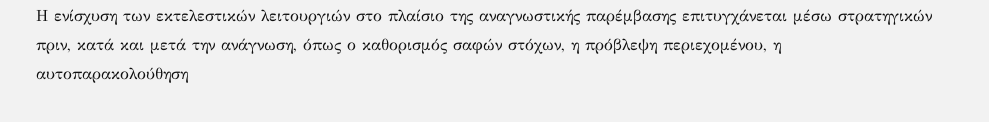Η ενίσχυση των εκτελεστικών λειτουργιών στο πλαίσιο της αναγνωστικής παρέμβασης επιτυγχάνεται μέσω στρατηγικών πριν, κατά και μετά την ανάγνωση, όπως ο καθορισμός σαφών στόχων, η πρόβλεψη περιεχομένου, η αυτοπαρακολούθηση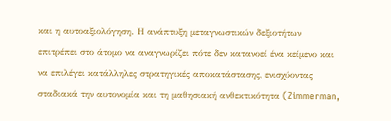και η αυτοαξιολόγηση. Η ανάπτυξη μεταγνωστικών δεξιοτήτων επιτρέπει στο άτομο να αναγνωρίζει πότε δεν κατανοεί ένα κείμενο και να επιλέγει κατάλληλες στρατηγικές αποκατάστασης, ενισχύοντας σταδιακά την αυτονομία και τη μαθησιακή ανθεκτικότητα (Zimmerman,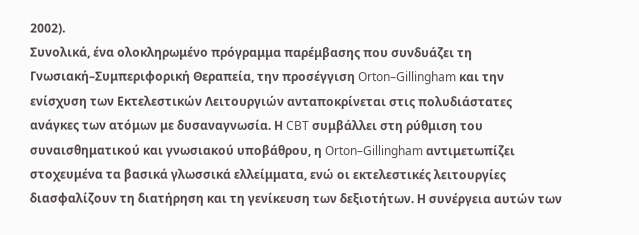2002).
Συνολικά, ένα ολοκληρωμένο πρόγραμμα παρέμβασης που συνδυάζει τη Γνωσιακή–Συμπεριφορική Θεραπεία, την προσέγγιση Orton–Gillingham και την ενίσχυση των Εκτελεστικών Λειτουργιών ανταποκρίνεται στις πολυδιάστατες ανάγκες των ατόμων με δυσαναγνωσία. Η CBT συμβάλλει στη ρύθμιση του συναισθηματικού και γνωσιακού υποβάθρου, η Orton–Gillingham αντιμετωπίζει στοχευμένα τα βασικά γλωσσικά ελλείμματα, ενώ οι εκτελεστικές λειτουργίες διασφαλίζουν τη διατήρηση και τη γενίκευση των δεξιοτήτων. Η συνέργεια αυτών των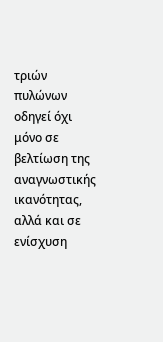τριών πυλώνων οδηγεί όχι μόνο σε βελτίωση της αναγνωστικής ικανότητας, αλλά και σε ενίσχυση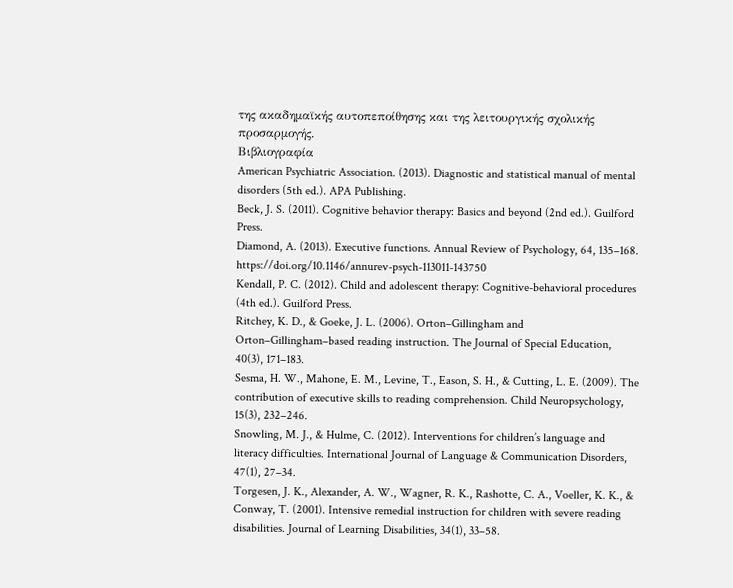της ακαδημαϊκής αυτοπεποίθησης και της λειτουργικής σχολικής προσαρμογής.
Βιβλιογραφία
American Psychiatric Association. (2013). Diagnostic and statistical manual of mental disorders (5th ed.). APA Publishing.
Beck, J. S. (2011). Cognitive behavior therapy: Basics and beyond (2nd ed.). Guilford Press.
Diamond, A. (2013). Executive functions. Annual Review of Psychology, 64, 135–168. https://doi.org/10.1146/annurev-psych-113011-143750
Kendall, P. C. (2012). Child and adolescent therapy: Cognitive-behavioral procedures (4th ed.). Guilford Press.
Ritchey, K. D., & Goeke, J. L. (2006). Orton–Gillingham and Orton–Gillingham–based reading instruction. The Journal of Special Education, 40(3), 171–183.
Sesma, H. W., Mahone, E. M., Levine, T., Eason, S. H., & Cutting, L. E. (2009). The contribution of executive skills to reading comprehension. Child Neuropsychology, 15(3), 232–246.
Snowling, M. J., & Hulme, C. (2012). Interventions for children’s language and literacy difficulties. International Journal of Language & Communication Disorders, 47(1), 27–34.
Torgesen, J. K., Alexander, A. W., Wagner, R. K., Rashotte, C. A., Voeller, K. K., & Conway, T. (2001). Intensive remedial instruction for children with severe reading disabilities. Journal of Learning Disabilities, 34(1), 33–58.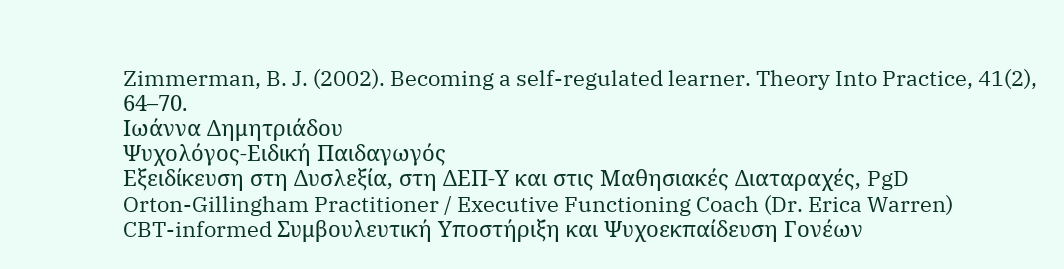Zimmerman, B. J. (2002). Becoming a self-regulated learner. Theory Into Practice, 41(2), 64–70.
Ιωάννα Δημητριάδου
Ψυχολόγος-Ειδική Παιδαγωγός
Εξειδίκευση στη Δυσλεξία, στη ΔΕΠ-Υ και στις Μαθησιακές Διαταραχές, PgD
Orton-Gillingham Practitioner / Executive Functioning Coach (Dr. Erica Warren)
CBT-informed Συμβουλευτική Υποστήριξη και Ψυχοεκπαίδευση Γονέων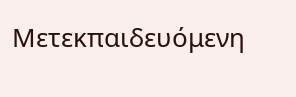Μετεκπαιδευόμενη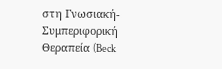στη Γνωσιακή-Συμπεριφορική Θεραπεία (Beck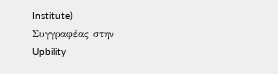Institute)
Συγγραφέας στην Upbility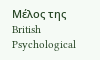Μέλος της British Psychological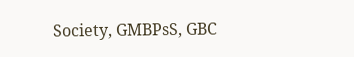Society, GMBPsS, GBC